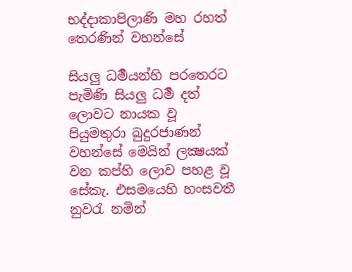භද්දාකාපිලාණි මහ රහත් තෙරණින් වහන්සේ

සියලු ධර්‍මයන්හි පරතෙරට පැමිණි සියලු ධර්‍ම දත් ලොවට නායක වූ පියුමතුරා බුදුරජාණන් වහන්සේ මෙයින් ලක්‍ෂයක් වන කප්හි ලොව පහළ වූ සේකැ. එසමයෙහි හංසවතී නුවරැ නමින්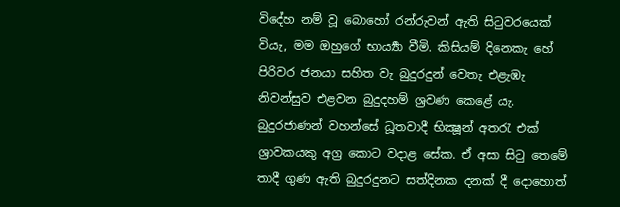විදේහ නම් වූ බොහෝ රන්රුවන් ඇති සිටුවරයෙක් වියැ, මම ඔහුගේ භාර්‍ය්‍යා වීමි. කිසියම් දිනෙකැ හේ පිරිවර ජනයා සහිත වැ බුදුරදුන් වෙතැ එළැඹැ නිවන්සුව එළවන බුදුදහම් ශ්‍රවණ කෙළේ යැ. බුදුරජාණන් වහන්සේ ධූතවාදී භික්‍ෂූන් අතරැ එක් ශ්‍රාවකයකු අග්‍ර කොට වදාළ සේක. ඒ අසා සිටු තෙමේ තාදී ගුණ ඇති බුදුරදුනට සත්දිනක දනක් දී දොහොත්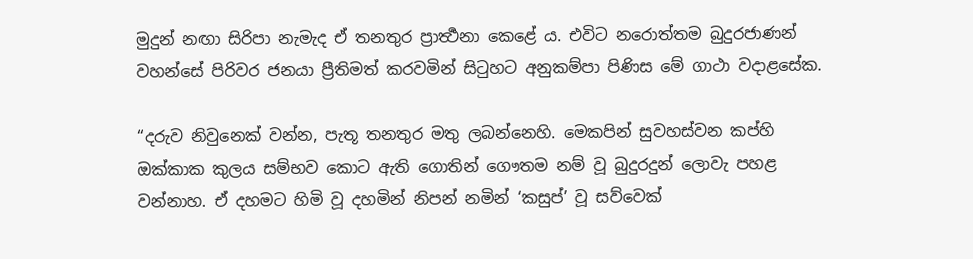මුදුන් නඟා සිරිපා නැමැද ඒ තනතුර ප්‍රාර්‍ත්‍ථනා කෙළේ ය. එවිට නරොත්තම බුදුරජාණන් වහන්සේ පිරිවර ජනයා ප්‍රීතිමත් කරවමින් සිටුහට අනුකම්පා පිණිස මේ ගාථා වදාළසේක.

“දරුව නිවුනෙක් වන්න, පැතූ තනතුර මතු ලබන්නෙහි. මෙකපින් සුවහස්වන කප්හි ඔක්කාක කුලය සම්භව කොට ඇති ගොතින් ගෞතම නම් වූ බුදුරදුන් ලොවැ පහළ වන්නාහ. ඒ දහමට හිමි වූ දහමින් නිපන් නමින් ‘කසුප්’ වූ සව්වෙක්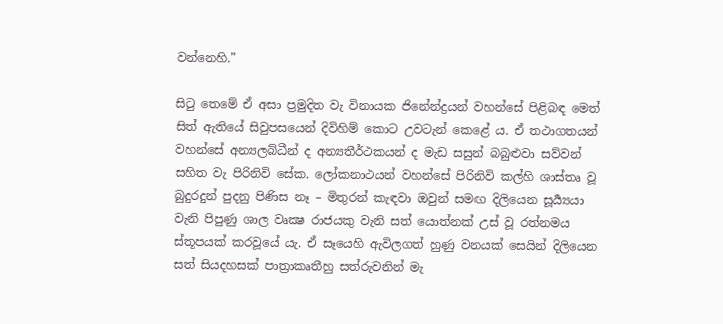වන්නෙහි.”

සිටු තෙමේ ඒ අසා ප්‍රමුදිත වැ විනායක ජිනේන්ද්‍රයන් වහන්සේ පිළිබඳ මෙත් සිත් ඇතියේ සිවුපසයෙන් දිවිහිම් කොට උවටැන් කෙළේ ය. ඒ තථාගතයන් වහන්සේ අන්‍යලබ්ධීන් ද අන්‍යතීර්ථකයන් ද මැඩ සසුන් බබුළුවා සව්වන් සහිත වැ පිරිනිවි සේක. ලෝකනාථයන් වහන්සේ පිරිනිවි කල්හි ශාස්තෘ වූ බුදුරදුන් පුදනු පිණිස නෑ – මිතුරන් කැඳවා ඔවුන් සමඟ දිලියෙන සූර්‍ය්‍යයා වැනි පිපුණු ශාල වෘක්‍ෂ රාජයකු වැනි සත් යොත්නක් උස් වූ රත්නමය ස්තූපයක් කරවූයේ යැ. ඒ සෑයෙහි ඇවිලගත් හුණු වනයක් සෙයින් දිලියෙන සත් සියදහසක් පාත්‍රාකෘතීහු සත්රුවනින් මැ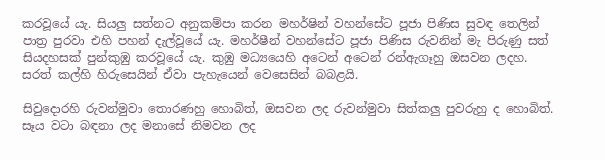කරවූයේ යැ. සියලු සත්නට අනුකම්පා කරන මහර්ෂින් වහන්සේට පූජා පිණිස සුවඳ තෙලින් පාත්‍ර පුරවා එහි පහන් දැල්වූයේ යැ. මහර්ෂීන් වහන්සේට පූජා පිණිස රුවනින් මැ පිරුණු සත් සියදහසක් පුන්කුඹු කරවූයේ යැ. කුඹු මධ්‍යයෙහි අටෙන් අටෙන් රන්ඇගෑහු ඔසවන ලදහ. සරත් කල්හි හිරුසෙයින් ඒවා පැහැයෙන් වෙසෙසින් බබළයි.

සිවුදොරහි රුවන්මුවා තොරණහු හොබිත්, ඔසවන ලද රුවන්මුවා සිත්කලු පුවරුහු ද හොබිත්. සෑය වටා බඳනා ලද මනාසේ නිමවන ලද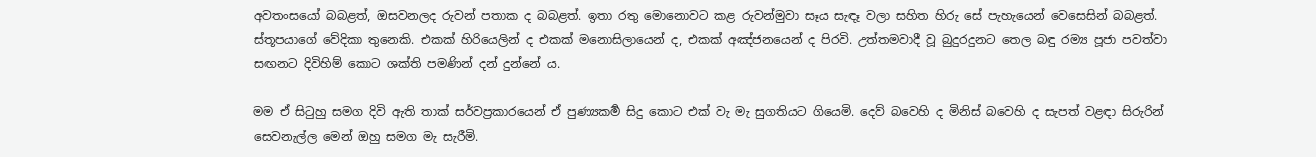අවතංසයෝ බබළත්, ඔසවනලද රුවන් පතාක ද බබළත්. ඉතා රතු මොනොවට කළ රුවන්මුවා සෑය සැඳෑ වලා සහිත හිරු සේ පැහැයෙන් වෙසෙසින් බබළත්. ස්තූපයාගේ වේදිකා තුනෙකි. එකක් හිරියෙලින් ද එකක් මනොසිලායෙන් ද, එකක් අඤ්ජනයෙන් ද පිරවි. උත්තමවාදී වූ බුදුරදුනට තෙල බඳු රම්‍ය පූජා පවත්වා සඟනට දිවිහිම් කොට ශක්ති පමණින් දන් දුන්නේ ය.

මම ඒ සිටුහු සමග දිවි ඇති තාක් සර්වප්‍රකාරයෙන් ඒ පුණ්‍යකර්‍ම සිදු කොට එක් වැ මැ සුගතියට ගියෙමි. දෙව් බවෙහි ද මිනිස් බවෙහි ද සැපත් වළඳා සිරුරින් සෙවනැල්ල මෙන් ඔහු සමග මැ සැරීමි.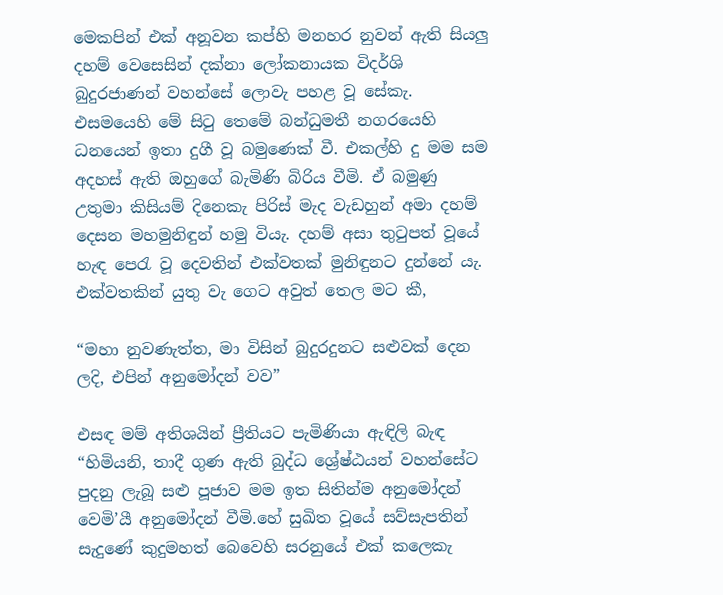මෙකපින් එක් අනූවන කප්හි මනහර නුවන් ඇති සියලු දහම් වෙසෙසින් දක්නා ලෝකනායක විදර්ශි බුදුරජාණන් වහන්සේ ලොවැ පහළ වූ සේකැ. එසමයෙහි මේ සිටු තෙමේ බන්ධුමතී නගරයෙහි ධනයෙන් ඉතා දුගී වූ බමුණෙක් වී. එකල්හි දු මම සම අදහස් ඇති ඔහුගේ බැමිණි බිරිය වීමි. ඒ බමුණු උතුමා කිසියම් දිනෙකැ පිරිස් මැද වැඩහුන් අමා දහම් දෙසන මහමුනිඳුන් හමු වියැ. දහම් අසා තුටුපත් වූයේ හැඳ පෙරැ වූ දෙවතින් එක්වතක් මුනිඳුනට දුන්නේ යැ. එක්වතකින් යුතු වැ ගෙට අවුත් තෙල මට කී,

“මහා නුවණැත්ත, මා විසින් බුදුරදුනට සළුවක් දෙන ලදි, එපින් අනුමෝදන් වව”

එසඳ මම් අතිශයින් ප්‍රීතියට පැමිණියා ඇඳිලි බැඳ “හිමියනි, තාදී ගුණ ඇති බුද්ධ ශ්‍රේෂ්ඨයන් වහන්සේට පුදනු ලැබූ සළු පූජාව මම ඉත සිතින්ම අනුමෝදන් වෙමි’යී අනුමෝදන් වීමි.හේ සුඛිත වූයේ සව්සැපතින් සැදුණේ කුදුමහත් බෙවෙහි සරනුයේ එක් කලෙකැ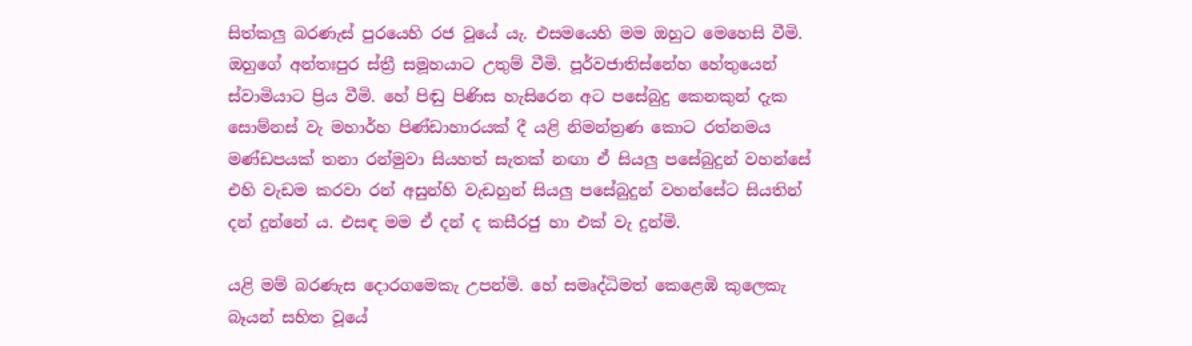සිත්කලු බරණැස් පුරයෙහි රජ වූයේ යැ. එසමයෙහි මම ඔහුට මෙහෙසි වීමි. ඔහුගේ අන්තඃපුර ස්ත්‍රී සමූහයාට උතුම් වීමි. පූර්වජාතිස්නේහ හේතුයෙන් ස්වාමියාට ප්‍රිය වීමි. හේ පිඬු පිණිස හැසිරෙන අට පසේබුදු කෙනකුන් දැක සොම්නස් වැ මහාර්හ පිණ්ඩාහාරයක් දී යළි නිමන්ත්‍රණ කොට රත්නමය මණ්ඩපයක් තනා රන්මුවා සියහත් සැතක් නඟා ඒ සියලු පසේබුදුන් වහන්සේ එහි වැඩම කරවා රන් අසුන්හි වැඩහුන් සියලු පසේබුදුන් වහන්සේට සියතින් දන් දුන්නේ ය. එසඳ මම ඒ දන් ද කසීරජු හා එක් වැ දුන්මි.

යළි මම් බරණැස දොරගමෙකැ උපන්මි. හේ සමෘද්ධිමත් කෙළෙඹි කුලෙකැ බෑයන් සහිත වූයේ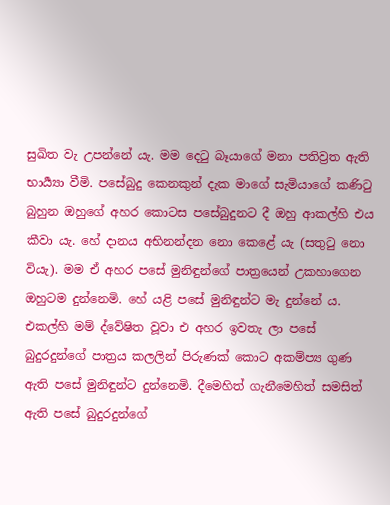සුඛිත වැ උපන්නේ යැ. මම දෙටු බෑයාගේ මනා පතිව්‍රත ඇති භාර්‍ය්‍යා වීමි. පසේබුදු කෙනකුන් දැක මාගේ සැමියාගේ කණිටු බුහුන ඔහුගේ අහර කොටස පසේබුදුනට දී ඔහු ආකල්හි එය කීවා යැ. හේ දානය අභිනන්දන නො කෙළේ යැ (සතුටු නො වියැ). මම ඒ අහර පසේ මුනිඳුන්ගේ පාත්‍රයෙන් උකහාගෙන ඔහුටම දුන්නෙමි. හේ යළි පසේ මුනිඳුන්ට මැ දුන්නේ ය. එකල්හි මම් ද්වේෂිත වූවා එ අහර ඉවතැ ලා පසේ බුදුරදුන්ගේ පාත්‍රය කලලින් පිරුණක් කොට අකම්ප්‍ය ගුණ ඇති පසේ මුනිඳුන්ට දුන්නෙමි. දීමෙහිත් ගැනීමෙහිත් සමසිත් ඇති පසේ බුදුරදුන්ගේ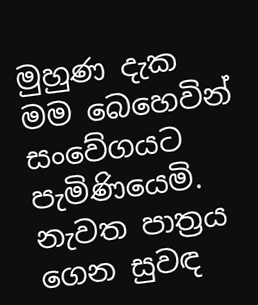මුහුණ දැක මම බෙහෙවින් සංවේගයට පැමිණියෙමි. නැවත පාත්‍රය ගෙන සුවඳ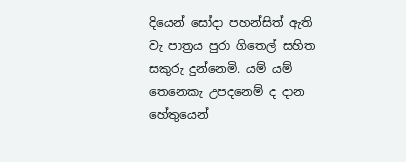දියෙන් සෝදා පහන්සිත් ඇති වැ පාත්‍රය පුරා ගිතෙල් සහිත සකුරු දුන්නෙමි. යම් යම් තෙනෙකැ උපදනෙම් ද දාන හේතුයෙන්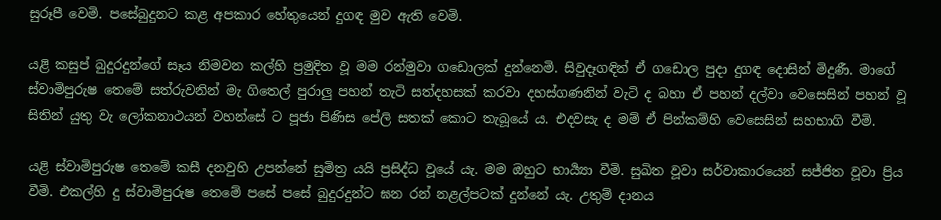සුරූපී වෙමි. පසේබුදුනට කළ අපකාර හේතුයෙන් දුගඳ මුව ඇති වෙමි.

යළි කසුප් බුදුරදුන්ගේ සෑය නිමවන කල්හි ප්‍රමුදිත වූ මම රන්මුවා ගඩොලක් දුන්නෙමි. සිවුදෑගඳින් ඒ ගඩොල පුදා දුගඳ දොසින් මිදුණී. මාගේ ස්වාමිපුරුෂ තෙමේ සත්රුවනින් මැ ගිතෙල් පුරාලු පහන් තැටි සත්දහසක් කරවා දහස්ගණනින් වැටි ද බහා ඒ පහන් දල්වා වෙසෙසින් පහන් වූ සිතින් යුතු වැ ලෝකනාථයන් වහන්සේ ට පූජා පිණිස පේලි සතක් කොට තැබූයේ ය. එදවසැ ද මම් ඒ පින්කම්හි වෙසෙසින් සහභාගි වීමි.

යළි ස්වාමිපුරුෂ තෙමේ කසී දනවුහි උපන්නේ සුමිත්‍ර යයි ප්‍රසිද්ධ වූයේ යැ. මම ඔහුට භාර්‍ය්‍යා වීමි. සුඛිත වූවා සර්වාකාරයෙන් සජ්ජිත වූවා ප්‍රිය වීමි. එකල්හි දු ස්වාමිපුරුෂ තෙමේ පසේ පසේ බුදුරදුන්ට ඝන රන් නළල්පටක් දුන්නේ යැ. උතුම් දානය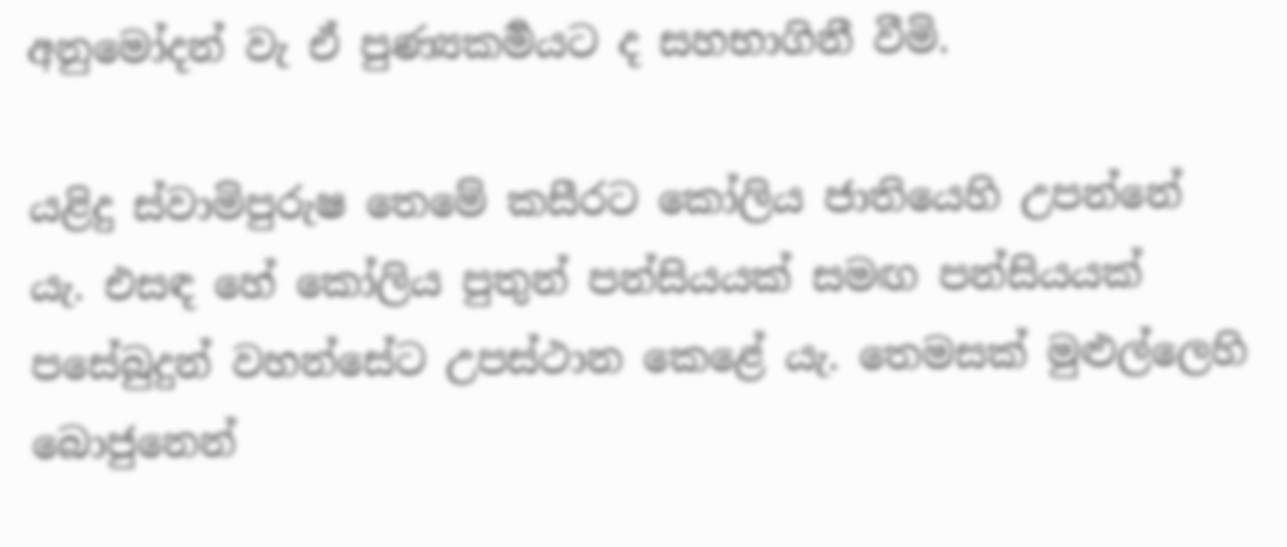අනුමෝදන් වැ ඒ පුණ්‍යකර්‍මයට ද සහභාගිනී වීමි.

යළිදු ස්වාමිපුරුෂ තෙමේ කසීරට කෝලිය ජාතියෙහි උපන්නේ යැ. එසඳ හේ කෝලිය පුතුන් පන්සියයක් සමඟ පන්සියයක් පසේබුදුන් වහන්සේට උපස්ථාන කෙළේ යැ. තෙමසක් මුළුල්ලෙහි බොජුනෙන්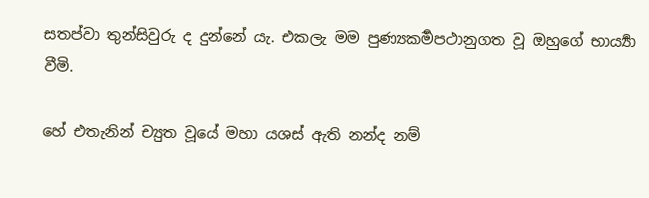සතප්වා තුන්සිවුරු ද දුන්නේ යැ. එකලැ මම පුණ්‍යකර්‍මපථානුගත වූ ඔහුගේ භාර්‍ය්‍යා වීමි.

හේ එතැනින් ච්‍යුත වූයේ මහා යශස් ඇති නන්ද නම්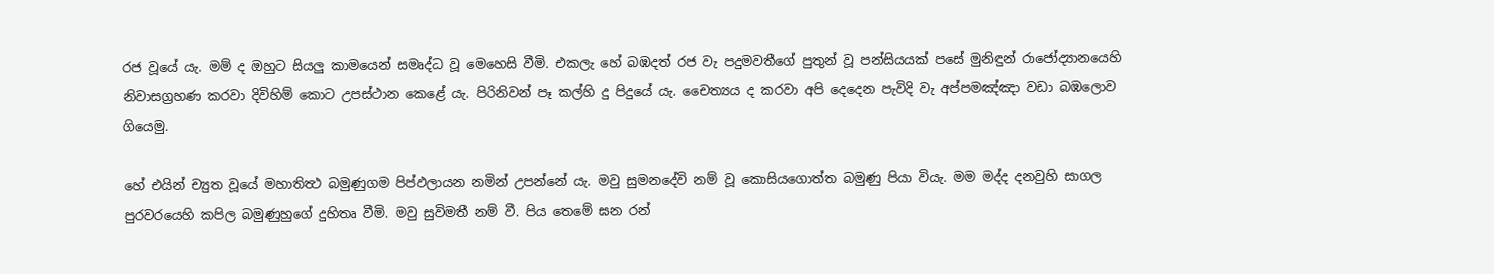රජ වූයේ යැ. මම් ද ඔහුට සියලු කාමයෙන් සමෘද්ධ වූ මෙහෙසි වීමි. එකලැ හේ බඹදත් රජ වැ පදුමවතීගේ පුතුන් වූ පන්සියයක් පසේ මුනිඳුන් රාජෝද්‍යානයෙහි නිවාසග්‍රහණ කරවා දිවිහිම් කොට උපස්ථාන කෙළේ යැ. පිරිනිවන් පෑ කල්හි දු පිදුයේ යැ. චෛත්‍යය ද කරවා අපි දෙදෙන පැවිදි වැ අප්පමඤ්ඤා වඩා බඹලොව ගියෙමු.

හේ එයින් ච්‍යුත වූයේ මහාතිත්‍ථ බමුණුගම පිප්‍ඵලායන නමින් උපන්නේ යැ. මවු සුමනදේවි නම් වූ කොසියගොත්ත බමුණු පියා වියැ. මම මද්ද දනවුහි සාගල පුරවරයෙහි කපිල බමුණුහුගේ දුහිතෘ වීමි. මවු සුවිමතී නම් වී. පිය තෙමේ ඝන රන්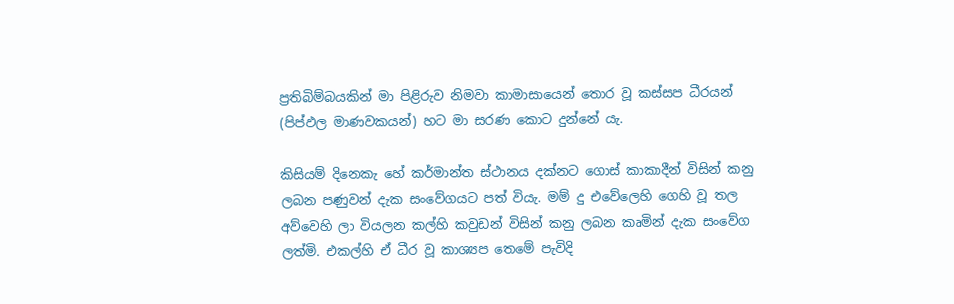ප්‍රතිබිම්බයකින් මා පිළිරුව නිමවා කාමාසායෙන් තොර වූ කස්සප ධීරයන් (පිප්‍ඵල මාණවකයන්) හට මා සරණ කොට දුන්නේ යැ.

කිසියම් දිනෙකැ හේ කර්මාන්ත ස්ථානය දක්නට ගොස් කාකාදීන් විසින් කනු ලබන පණුවන් දැක සංවේගයට පත් වියැ. මම් දු එවේලෙහි ගෙහි වූ තල අව්වෙහි ලා වියලන කල්හි කවුඩන් විසින් කනු ලබන කෘමින් දැක සංවේග ලත්මි. එකල්හි ඒ ධීර වූ කාශ්‍යප තෙමේ පැවිදි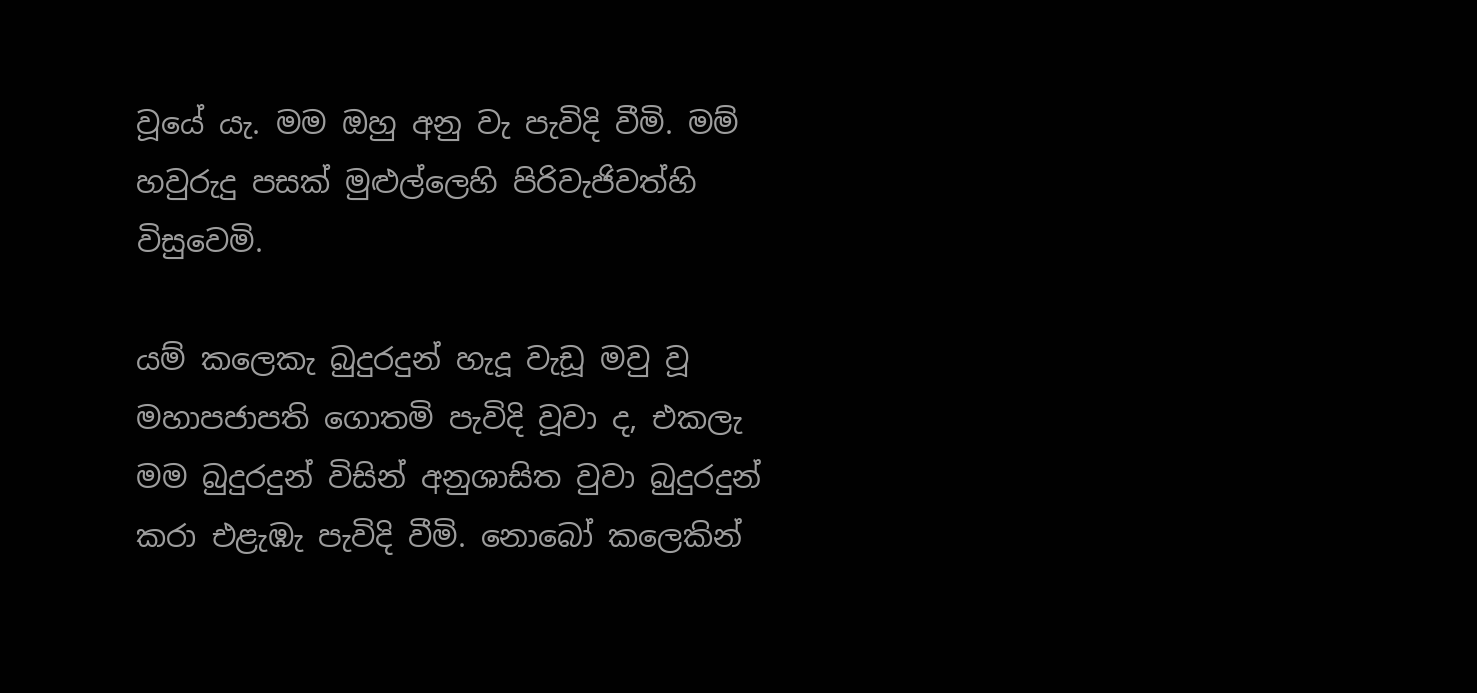වූයේ යැ. මම ඔහු අනු වැ පැවිදි වීමි. මම් හවුරුදු පසක් මුළුල්ලෙහි පිරිවැජිවත්හි විසුවෙමි.

යම් කලෙකැ බුදුරදුන් හැදූ වැඩූ මවු වූ මහාපජාපති ගොතමි පැවිදි වූවා ද, එකලැ මම බුදුරදුන් විසින් අනුශාසිත වුවා බුදුරදුන් කරා එළැඹැ පැවිදි වීමි. නොබෝ කලෙකින්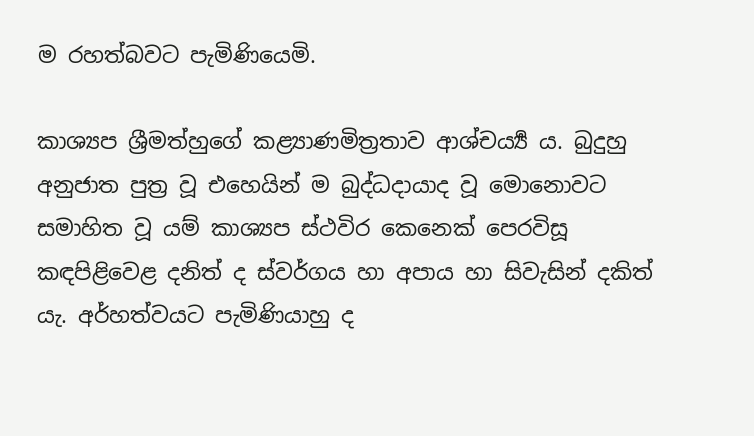ම රහත්බවට පැමිණියෙමි.

කාශ්‍යප ශ්‍රීමත්හුගේ කළ්‍යාණමිත්‍රතාව ආශ්චර්‍ය්‍ය ය. බුදුහු අනුජාත පුත්‍ර වූ එහෙයින් ම බුද්ධදායාද වූ මොනොවට සමාහිත වූ යම් කාශ්‍යප ස්ථවිර කෙනෙක් පෙරවිසූ කඳපිළිවෙළ දනිත් ද ස්වර්ගය හා අපාය හා සිවැසින් දකිත් යැ. අර්හත්වයට පැමිණියාහු ද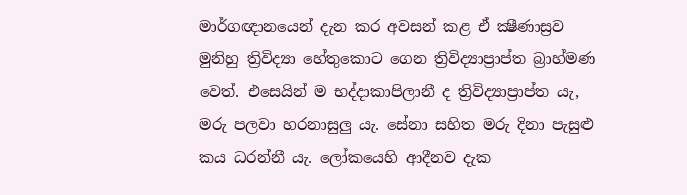මාර්ගඥානයෙන් දැන කර අවසන් කළ ඒ ක්‍ෂීණාස්‍රව මුනිහු ත්‍රිවිද්‍යා හේතුකොට ගෙන ත්‍රිවිද්‍යාප්‍රාප්ත බ්‍රාහ්මණ වෙත්. එසෙයින් ම භද්දාකාපිලානී ද ත්‍රිවිද්‍යාප්‍රාප්ත යැ, මරු පලවා හරනාසුලු යැ. සේනා සහිත මරු දිනා පැසුළු කය ධරන්නී යැ. ලෝකයෙහි ආදීනව දැක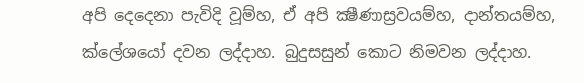අපි දෙදෙනා පැවිදි වූම්හ, ඒ අපි ක්‍ෂීණාස්‍රවයම්හ, දාන්තයම්හ, ක්ලේශයෝ දවන ලද්දාහ. බුදුසසුන් කොට නිමවන ලද්දාහ.